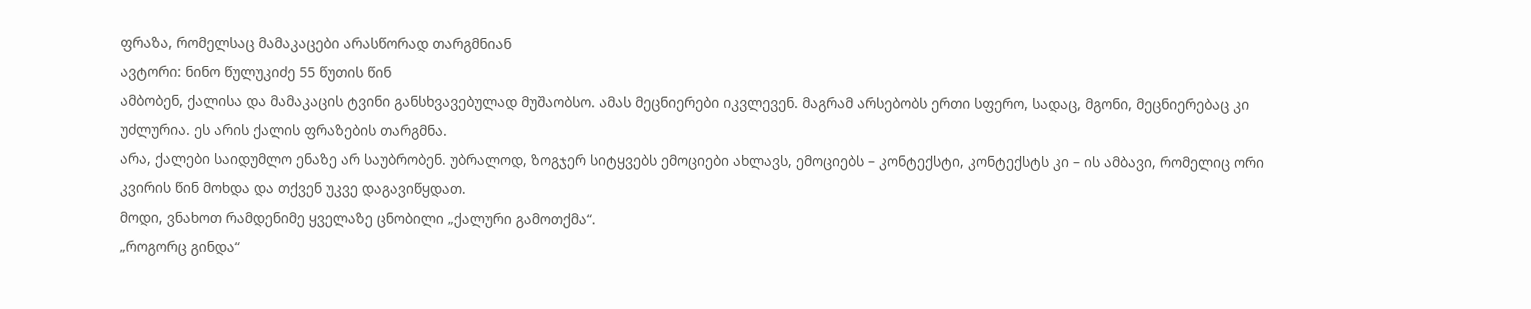ფრაზა, რომელსაც მამაკაცები არასწორად თარგმნიან
ავტორი: ნინო წულუკიძე 55 წუთის წინ
ამბობენ, ქალისა და მამაკაცის ტვინი განსხვავებულად მუშაობსო. ამას მეცნიერები იკვლევენ. მაგრამ არსებობს ერთი სფერო, სადაც, მგონი, მეცნიერებაც კი უძლურია. ეს არის ქალის ფრაზების თარგმნა.
არა, ქალები საიდუმლო ენაზე არ საუბრობენ. უბრალოდ, ზოგჯერ სიტყვებს ემოციები ახლავს, ემოციებს – კონტექსტი, კონტექსტს კი – ის ამბავი, რომელიც ორი კვირის წინ მოხდა და თქვენ უკვე დაგავიწყდათ.
მოდი, ვნახოთ რამდენიმე ყველაზე ცნობილი „ქალური გამოთქმა“.
„როგორც გინდა“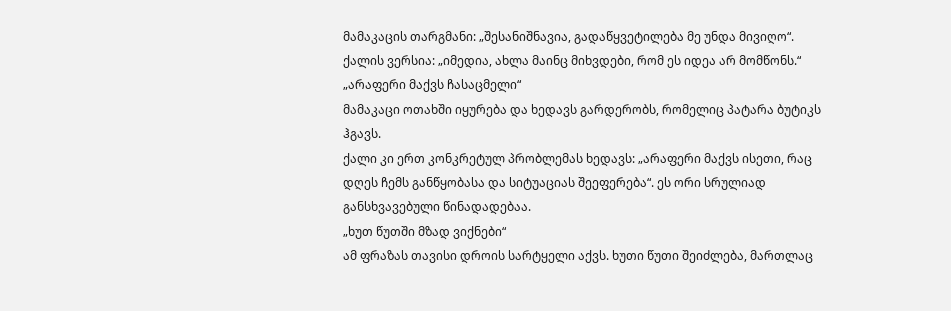მამაკაცის თარგმანი: „შესანიშნავია, გადაწყვეტილება მე უნდა მივიღო“.
ქალის ვერსია: „იმედია, ახლა მაინც მიხვდები, რომ ეს იდეა არ მომწონს.“
„არაფერი მაქვს ჩასაცმელი“
მამაკაცი ოთახში იყურება და ხედავს გარდერობს, რომელიც პატარა ბუტიკს ჰგავს.
ქალი კი ერთ კონკრეტულ პრობლემას ხედავს: „არაფერი მაქვს ისეთი, რაც დღეს ჩემს განწყობასა და სიტუაციას შეეფერება“. ეს ორი სრულიად განსხვავებული წინადადებაა.
„ხუთ წუთში მზად ვიქნები“
ამ ფრაზას თავისი დროის სარტყელი აქვს. ხუთი წუთი შეიძლება, მართლაც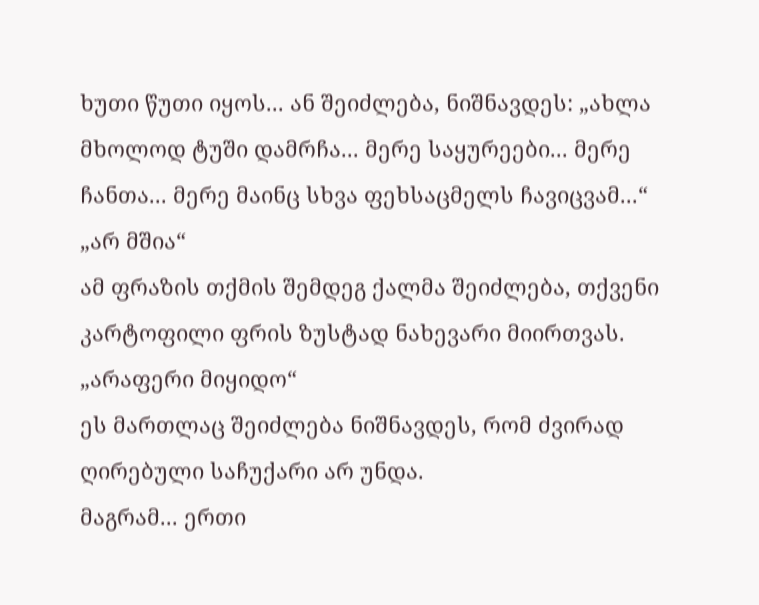ხუთი წუთი იყოს... ან შეიძლება, ნიშნავდეს: „ახლა მხოლოდ ტუში დამრჩა... მერე საყურეები... მერე ჩანთა... მერე მაინც სხვა ფეხსაცმელს ჩავიცვამ...“
„არ მშია“
ამ ფრაზის თქმის შემდეგ ქალმა შეიძლება, თქვენი კარტოფილი ფრის ზუსტად ნახევარი მიირთვას.
„არაფერი მიყიდო“
ეს მართლაც შეიძლება ნიშნავდეს, რომ ძვირად ღირებული საჩუქარი არ უნდა.
მაგრამ... ერთი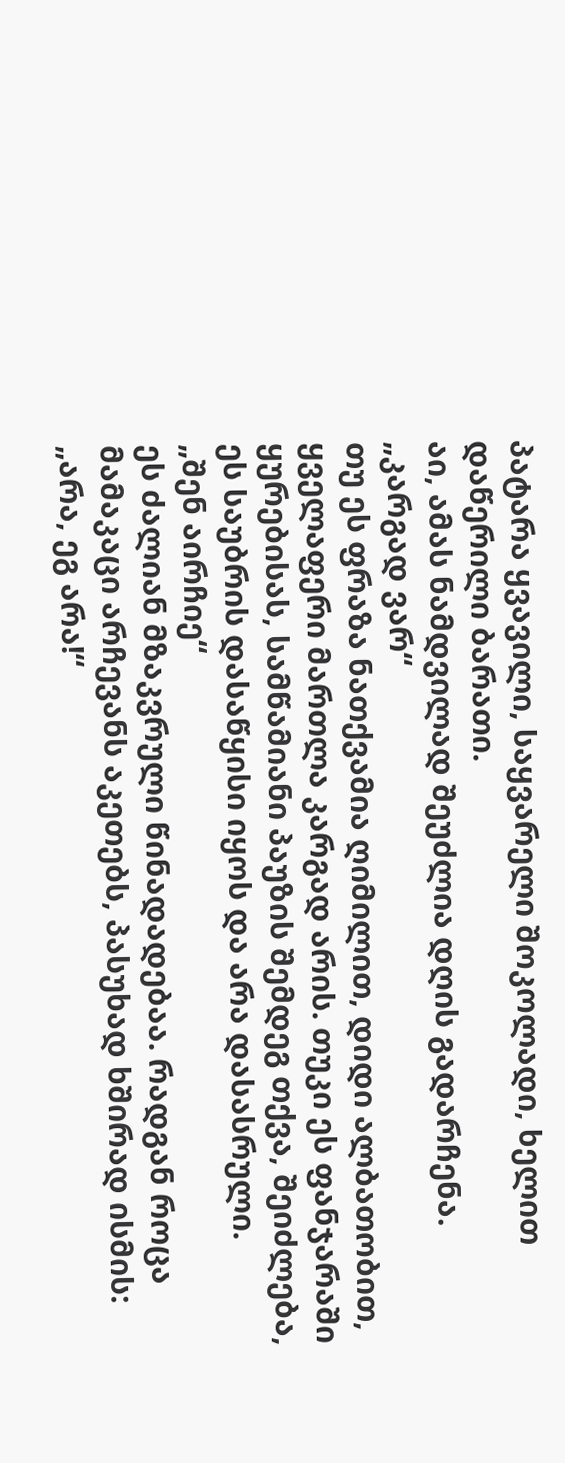პატარა ყვავილი, საყვარელი შოკოლადი, ხელით დაწერილი ბარათი.
აი, ამას ნამდვილად შეუძლია დღის გადარჩენა.
„კარგად ვარ“
თუ ეს ფრაზა ნათქვამია ღიმილით, დიდი ალბათობით, ყველაფერი მართლა კარგად არის. თუკი ეს ფანჯარაში ყურებისას, სამწამიანი პაუზის შემდეგ თქვა, შეიძლება, ეს საუბრის დასაწყისი იყოს და არა დასასრული.
„შენ აირჩიე“
ეს ძალიან მზაკვრული წინადადებაა. რადგან როცა მამაკაცი არჩევანს აკეთებს, პასუხად ხშირად ისმის: „არა, ეგ არა!“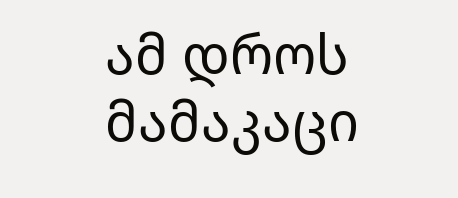ამ დროს მამაკაცი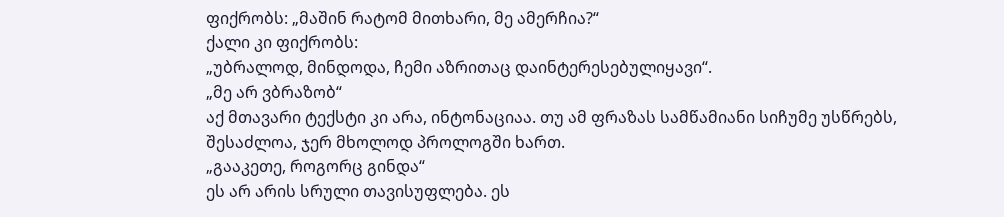ფიქრობს: „მაშინ რატომ მითხარი, მე ამერჩია?“
ქალი კი ფიქრობს:
„უბრალოდ, მინდოდა, ჩემი აზრითაც დაინტერესებულიყავი“.
„მე არ ვბრაზობ“
აქ მთავარი ტექსტი კი არა, ინტონაციაა. თუ ამ ფრაზას სამწამიანი სიჩუმე უსწრებს, შესაძლოა, ჯერ მხოლოდ პროლოგში ხართ.
„გააკეთე, როგორც გინდა“
ეს არ არის სრული თავისუფლება. ეს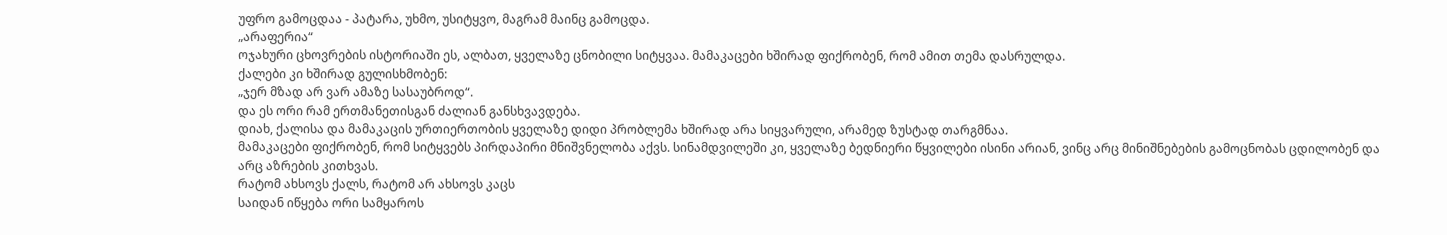უფრო გამოცდაა - პატარა, უხმო, უსიტყვო, მაგრამ მაინც გამოცდა.
„არაფერია“
ოჯახური ცხოვრების ისტორიაში ეს, ალბათ, ყველაზე ცნობილი სიტყვაა. მამაკაცები ხშირად ფიქრობენ, რომ ამით თემა დასრულდა.
ქალები კი ხშირად გულისხმობენ:
„ჯერ მზად არ ვარ ამაზე სასაუბროდ“.
და ეს ორი რამ ერთმანეთისგან ძალიან განსხვავდება.
დიახ, ქალისა და მამაკაცის ურთიერთობის ყველაზე დიდი პრობლემა ხშირად არა სიყვარული, არამედ ზუსტად თარგმნაა.
მამაკაცები ფიქრობენ, რომ სიტყვებს პირდაპირი მნიშვნელობა აქვს. სინამდვილეში კი, ყველაზე ბედნიერი წყვილები ისინი არიან, ვინც არც მინიშნებების გამოცნობას ცდილობენ და არც აზრების კითხვას.
რატომ ახსოვს ქალს, რატომ არ ახსოვს კაცს
საიდან იწყება ორი სამყაროს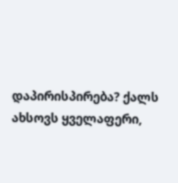დაპირისპირება? ქალს ახსოვს ყველაფერი,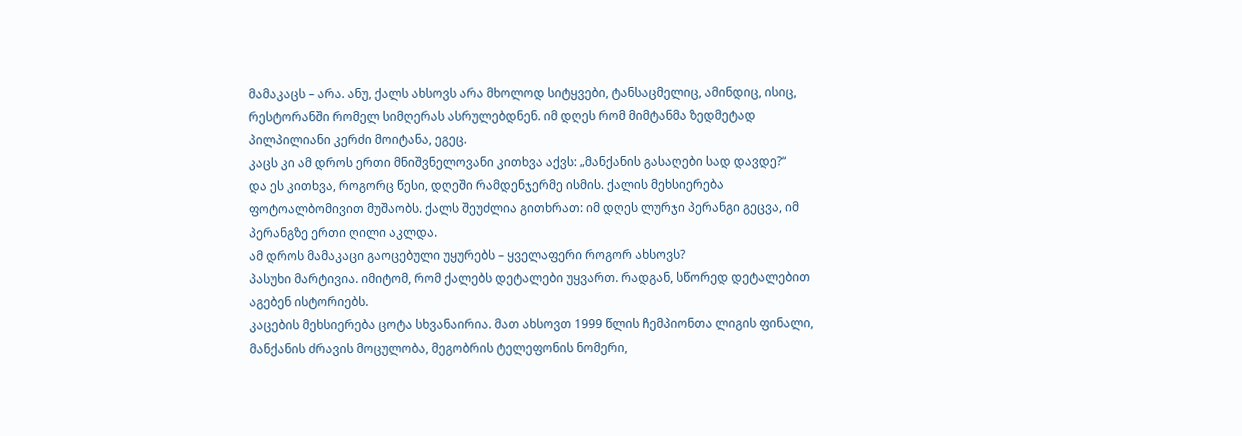მამაკაცს – არა. ანუ, ქალს ახსოვს არა მხოლოდ სიტყვები, ტანსაცმელიც, ამინდიც, ისიც, რესტორანში რომელ სიმღერას ასრულებდნენ. იმ დღეს რომ მიმტანმა ზედმეტად პილპილიანი კერძი მოიტანა, ეგეც.
კაცს კი ამ დროს ერთი მნიშვნელოვანი კითხვა აქვს: „მანქანის გასაღები სად დავდე?“
და ეს კითხვა, როგორც წესი, დღეში რამდენჯერმე ისმის. ქალის მეხსიერება ფოტოალბომივით მუშაობს. ქალს შეუძლია გითხრათ: იმ დღეს ლურჯი პერანგი გეცვა, იმ პერანგზე ერთი ღილი აკლდა.
ამ დროს მამაკაცი გაოცებული უყურებს – ყველაფერი როგორ ახსოვს?
პასუხი მარტივია. იმიტომ, რომ ქალებს დეტალები უყვართ. რადგან, სწორედ დეტალებით აგებენ ისტორიებს.
კაცების მეხსიერება ცოტა სხვანაირია. მათ ახსოვთ 1999 წლის ჩემპიონთა ლიგის ფინალი, მანქანის ძრავის მოცულობა, მეგობრის ტელეფონის ნომერი,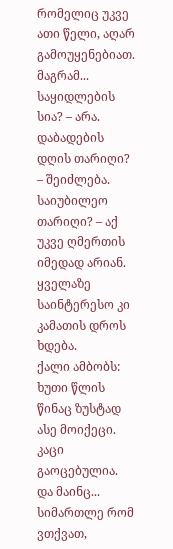რომელიც უკვე ათი წელი, აღარ გამოუყენებიათ.
მაგრამ...
საყიდლების სია? – არა.
დაბადების დღის თარიღი? – შეიძლება.
საიუბილეო თარიღი? – აქ უკვე ღმერთის იმედად არიან.
ყველაზე საინტერესო კი კამათის დროს ხდება.
ქალი ამბობს: ხუთი წლის წინაც ზუსტად ასე მოიქეცი.
კაცი გაოცებულია.
და მაინც...
სიმართლე რომ ვთქვათ,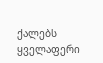ქალებს ყველაფერი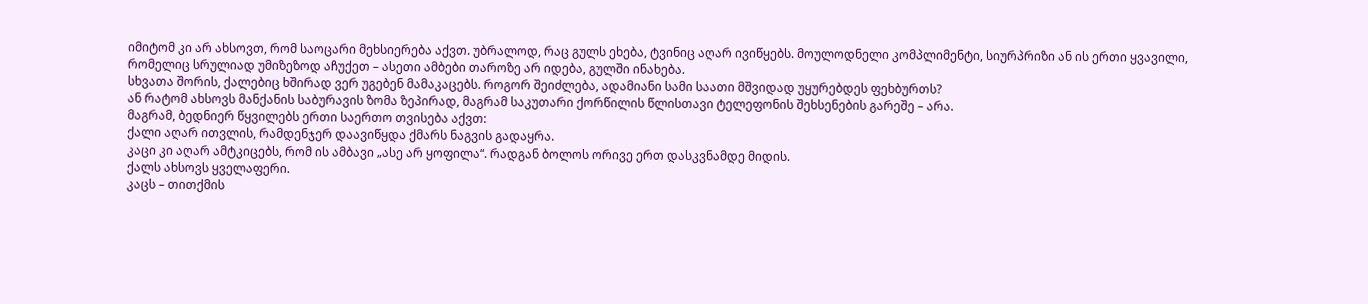იმიტომ კი არ ახსოვთ, რომ საოცარი მეხსიერება აქვთ. უბრალოდ, რაც გულს ეხება, ტვინიც აღარ ივიწყებს. მოულოდნელი კომპლიმენტი, სიურპრიზი ან ის ერთი ყვავილი, რომელიც სრულიად უმიზეზოდ აჩუქეთ – ასეთი ამბები თაროზე არ იდება, გულში ინახება.
სხვათა შორის, ქალებიც ხშირად ვერ უგებენ მამაკაცებს. როგორ შეიძლება, ადამიანი სამი საათი მშვიდად უყურებდეს ფეხბურთს?
ან რატომ ახსოვს მანქანის საბურავის ზომა ზეპირად, მაგრამ საკუთარი ქორწილის წლისთავი ტელეფონის შეხსენების გარეშე – არა.
მაგრამ, ბედნიერ წყვილებს ერთი საერთო თვისება აქვთ:
ქალი აღარ ითვლის, რამდენჯერ დაავიწყდა ქმარს ნაგვის გადაყრა.
კაცი კი აღარ ამტკიცებს, რომ ის ამბავი „ასე არ ყოფილა“. რადგან ბოლოს ორივე ერთ დასკვნამდე მიდის.
ქალს ახსოვს ყველაფერი.
კაცს – თითქმის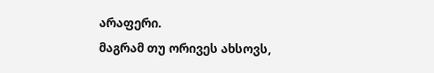არაფერი.
მაგრამ თუ ორივეს ახსოვს,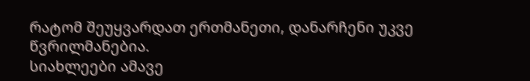რატომ შეუყვარდათ ერთმანეთი, დანარჩენი უკვე წვრილმანებია.
სიახლეები ამავე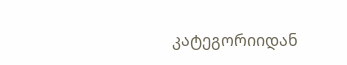კატეგორიიდან